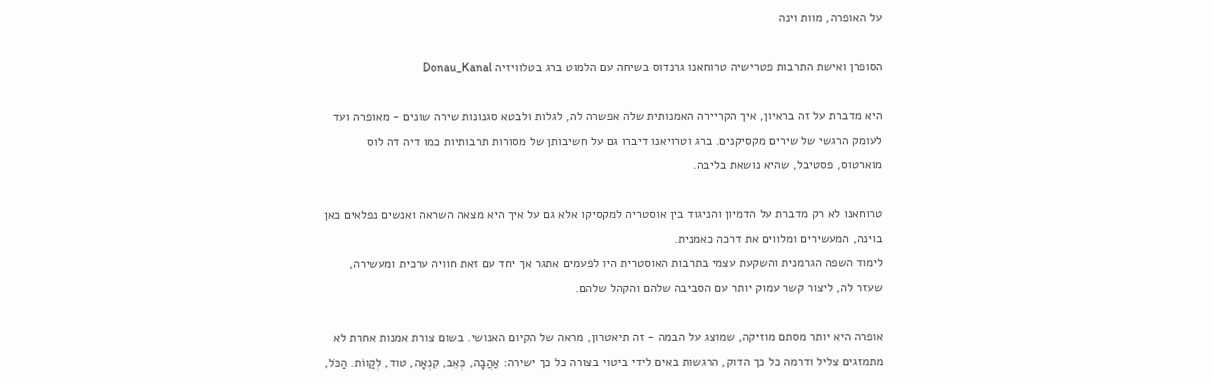על האופרה, מוות וינה

הסופרן ואישת התרבות פטרישיה טרוחאנו גרנדוס בשיחה עם הלמוט ברג בטלוויזיה Donau_Kanal

היא מדברת על זה בראיון, איך הקריירה האמנותית שלה אפשרה לה, לגלות ולבטא סגנונות שירה שונים - מאופרה ועד לעומק הרגשי של שירים מקסיקנים. ברג וטרויאנו דיברו גם על חשיבותן של מסורות תרבותיות כמו דיה דה לוס מוארטוס, פסטיבל, שהיא נושאת בליבה.

טרוחאנו לא רק מדברת על הדמיון והניגוד בין אוסטריה למקסיקו אלא גם על איך היא מצאה השראה ואנשים נפלאים כאן בוינה, המעשירים ומלווים את דרכה כאמנית.
לימוד השפה הגרמנית והשקעת עצמי בתרבות האוסטרית היו לפעמים אתגר אך יחד עם זאת חוויה ערכית ומעשירה, שעזר לה, ליצור קשר עמוק יותר עם הסביבה שלהם והקהל שלהם.

אופרה היא יותר מסתם מוזיקה, שמוצג על הבמה - זה תיאטרון, מראה של הקיום האנושי. בשום צורת אמנות אחרת לא מתמזגים צליל ודרמה כל כך הדוק, הרגשות באים לידי ביטוי בצורה כל כך ישירה: אַהֲבָה, כְּאֵב, קִנְאָה, טוד, לְקַווֹת. הַכֹּל,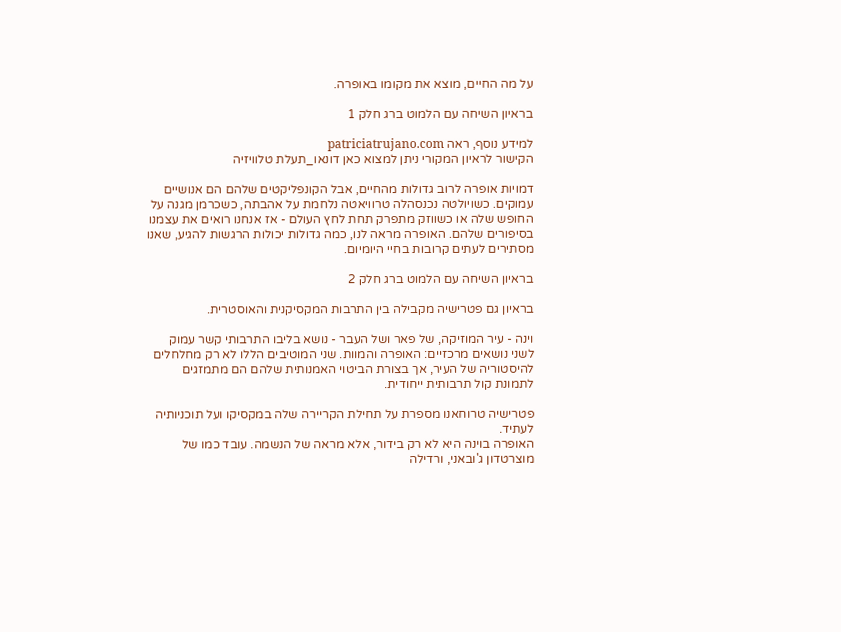על מה החיים, מוצא את מקומו באופרה.

בראיון השיחה עם הלמוט ברג חלק 1

למידע נוסף, ראה patriciatrujano.com
הקישור לראיון המקורי ניתן למצוא כאן דונאו_תעלת טלוויזיה

דמויות אופרה לרוב גדולות מהחיים, אבל הקונפליקטים שלהם הם אנושיים עמוקים. כשויולטה נכנסהלה טרוויאטה נלחמת על אהבתה, כשכרמן מגנה על החופש שלה או כשווזק מתפרק תחת לחץ העולם - אז אנחנו רואים את עצמנו בסיפורים שלהם. האופרה מראה לנו, כמה גדולות יכולות הרגשות להגיע, שאנו מסתירים לעתים קרובות בחיי היומיום.

בראיון השיחה עם הלמוט ברג חלק 2

בראיון גם פטרישיה מקבילה בין התרבות המקסיקנית והאוסטרית.

וינה - עיר המוזיקה, של פאר ושל העבר - נושא בליבו התרבותי קשר עמוק לשני נושאים מרכזיים: האופרה והמוות. שני המוטיבים הללו לא רק מחלחלים להיסטוריה של העיר, אך בצורת הביטוי האמנותית שלהם הם מתמזגים לתמונת קול תרבותית ייחודית.

פטרישיה טרוחאנו מספרת על תחילת הקריירה שלה במקסיקו ועל תוכניותיה לעתיד.
האופרה בוינה היא לא רק בידור, אלא מראה של הנשמה. עובד כמו של מוצרטדון ג'ובאני, ורדילה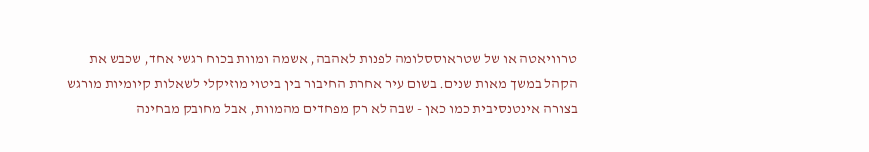טרוויאטה או של שטראוססלומה לפנות לאהבה, אשמה ומוות בכוח רגשי אחד, שכבש את הקהל במשך מאות שנים. בשום עיר אחרת החיבור בין ביטוי מוזיקלי לשאלות קיומיות מורגש בצורה אינטנסיבית כמו כאן - שבה לא רק מפחדים מהמוות, אבל מחובק מבחינה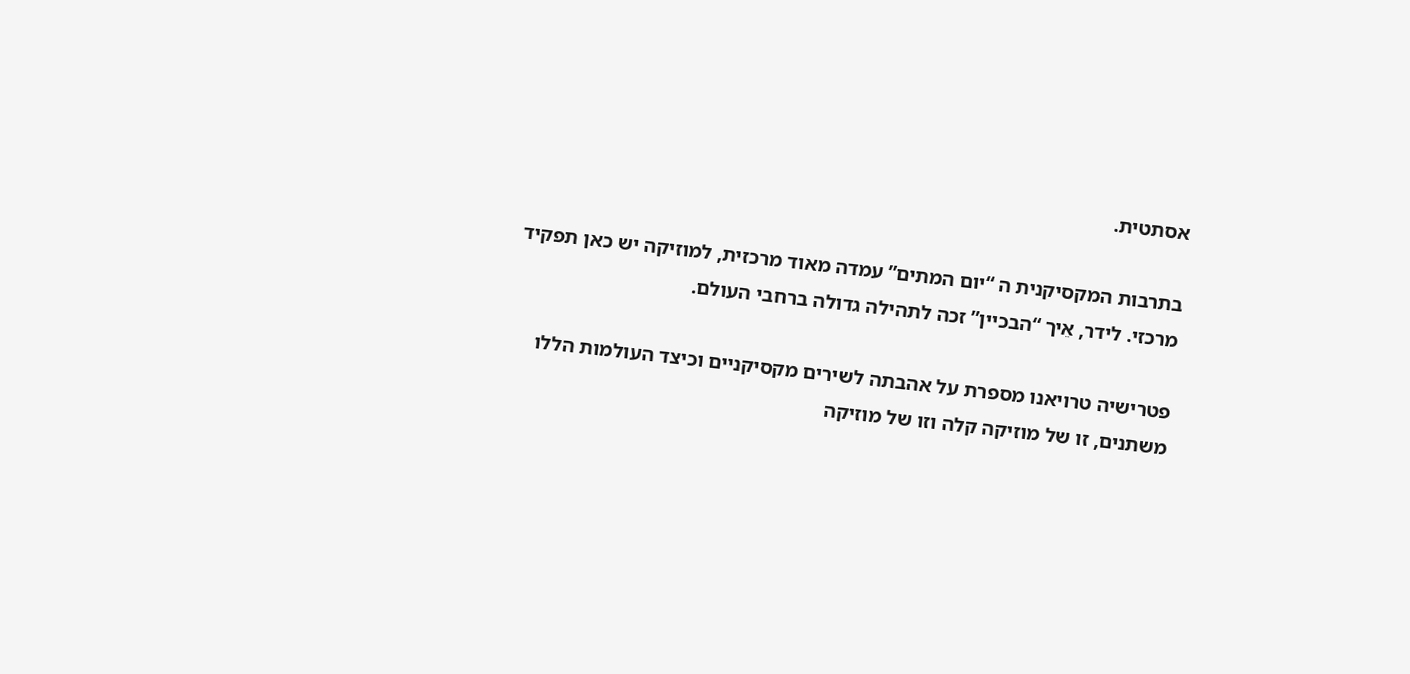אסתטית.

בתרבות המקסיקנית ה “יום המתים” עמדה מאוד מרכזית, למוזיקה יש כאן תפקיד מרכזי. לידר, אֵיך “הבכיין” זכה לתהילה גדולה ברחבי העולם.

פטרישיה טרויאנו מספרת על אהבתה לשירים מקסיקניים וכיצד העולמות הללו משתנים, זו של מוזיקה קלה וזו של מוזיקה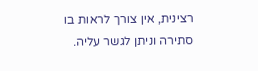רצינית, אין צורך לראות בו סתירה וניתן לגשר עליה.